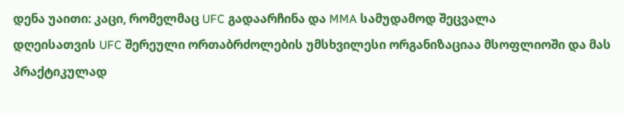დენა უაითი: კაცი, რომელმაც UFC გადაარჩინა და MMA სამუდამოდ შეცვალა
დღეისათვის UFC შერეული ორთაბრძოლების უმსხვილესი ორგანიზაციაა მსოფლიოში და მას პრაქტიკულად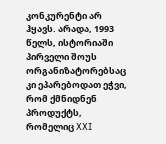კონკურენტი არ ჰყავს. არადა, 1993 წელს, ისტორიაში პირველი შოუს ორგანიზატორებსაც კი ეპარებოდათ ეჭვი, რომ ქმნიდნენ პროდუქტს, რომელიც XXI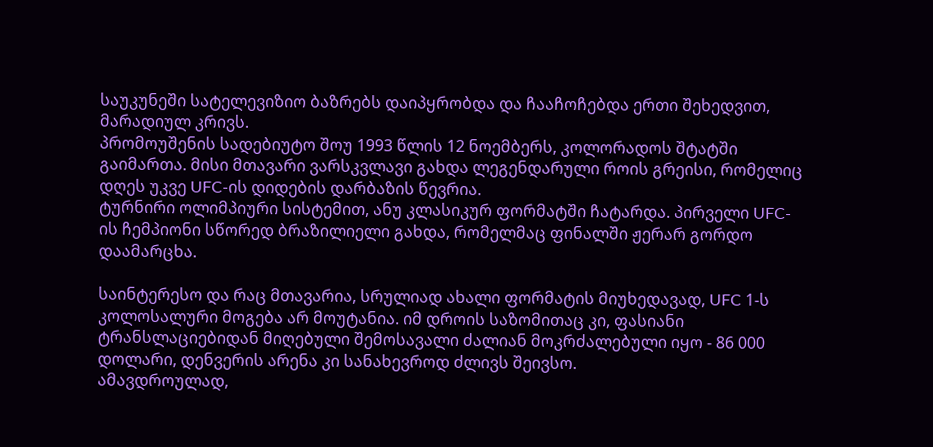საუკუნეში სატელევიზიო ბაზრებს დაიპყრობდა და ჩააჩოჩებდა ერთი შეხედვით, მარადიულ კრივს.
პრომოუშენის სადებიუტო შოუ 1993 წლის 12 ნოემბერს, კოლორადოს შტატში გაიმართა. მისი მთავარი ვარსკვლავი გახდა ლეგენდარული როის გრეისი, რომელიც დღეს უკვე UFC-ის დიდების დარბაზის წევრია.
ტურნირი ოლიმპიური სისტემით, ანუ კლასიკურ ფორმატში ჩატარდა. პირველი UFC-ის ჩემპიონი სწორედ ბრაზილიელი გახდა, რომელმაც ფინალში ჟერარ გორდო დაამარცხა.

საინტერესო და რაც მთავარია, სრულიად ახალი ფორმატის მიუხედავად, UFC 1-ს კოლოსალური მოგება არ მოუტანია. იმ დროის საზომითაც კი, ფასიანი ტრანსლაციებიდან მიღებული შემოსავალი ძალიან მოკრძალებული იყო - 86 000 დოლარი, დენვერის არენა კი სანახევროდ ძლივს შეივსო.
ამავდროულად,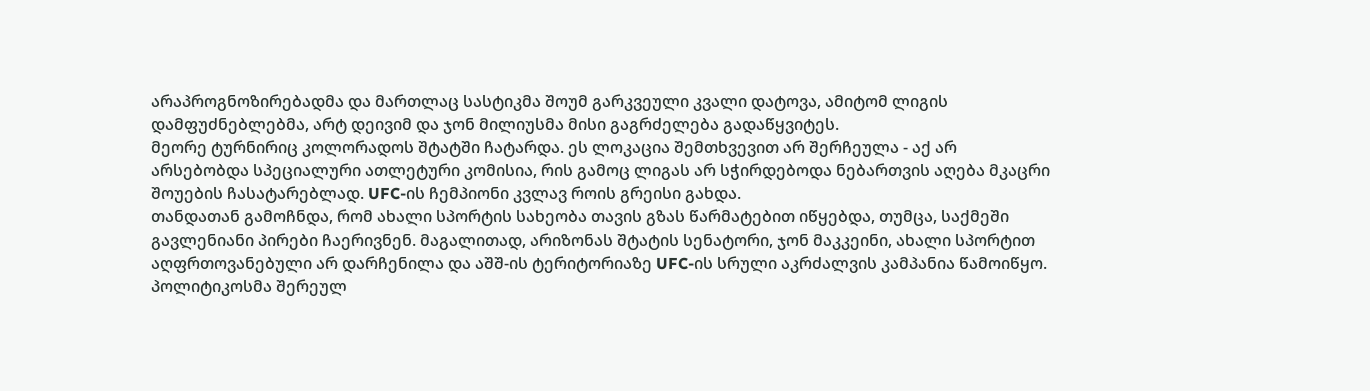არაპროგნოზირებადმა და მართლაც სასტიკმა შოუმ გარკვეული კვალი დატოვა, ამიტომ ლიგის დამფუძნებლებმა, არტ დეივიმ და ჯონ მილიუსმა მისი გაგრძელება გადაწყვიტეს.
მეორე ტურნირიც კოლორადოს შტატში ჩატარდა. ეს ლოკაცია შემთხვევით არ შერჩეულა - აქ არ არსებობდა სპეციალური ათლეტური კომისია, რის გამოც ლიგას არ სჭირდებოდა ნებართვის აღება მკაცრი შოუების ჩასატარებლად. UFC-ის ჩემპიონი კვლავ როის გრეისი გახდა.
თანდათან გამოჩნდა, რომ ახალი სპორტის სახეობა თავის გზას წარმატებით იწყებდა, თუმცა, საქმეში გავლენიანი პირები ჩაერივნენ. მაგალითად, არიზონას შტატის სენატორი, ჯონ მაკკეინი, ახალი სპორტით აღფრთოვანებული არ დარჩენილა და აშშ-ის ტერიტორიაზე UFC-ის სრული აკრძალვის კამპანია წამოიწყო. პოლიტიკოსმა შერეულ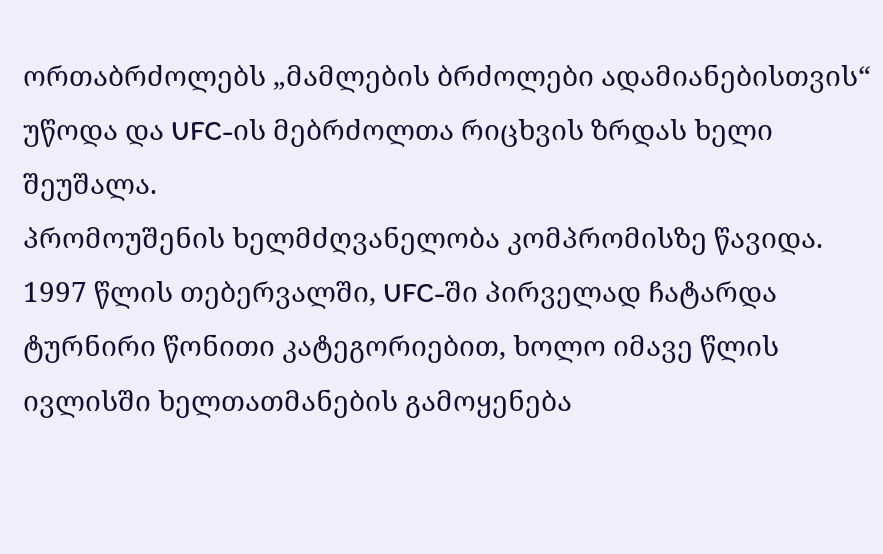ორთაბრძოლებს „მამლების ბრძოლები ადამიანებისთვის“ უწოდა და UFC-ის მებრძოლთა რიცხვის ზრდას ხელი შეუშალა.
პრომოუშენის ხელმძღვანელობა კომპრომისზე წავიდა. 1997 წლის თებერვალში, UFC-ში პირველად ჩატარდა ტურნირი წონითი კატეგორიებით, ხოლო იმავე წლის ივლისში ხელთათმანების გამოყენება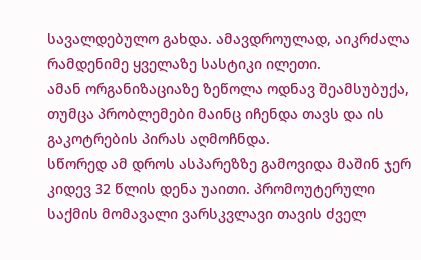სავალდებულო გახდა. ამავდროულად, აიკრძალა რამდენიმე ყველაზე სასტიკი ილეთი.
ამან ორგანიზაციაზე ზეწოლა ოდნავ შეამსუბუქა, თუმცა პრობლემები მაინც იჩენდა თავს და ის გაკოტრების პირას აღმოჩნდა.
სწორედ ამ დროს ასპარეზზე გამოვიდა მაშინ ჯერ კიდევ 32 წლის დენა უაითი. პრომოუტერული საქმის მომავალი ვარსკვლავი თავის ძველ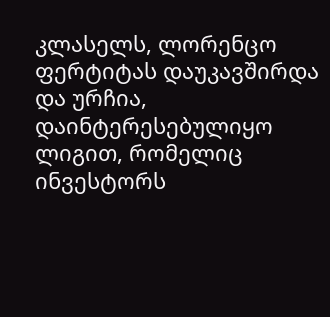კლასელს, ლორენცო ფერტიტას დაუკავშირდა და ურჩია, დაინტერესებულიყო ლიგით, რომელიც ინვესტორს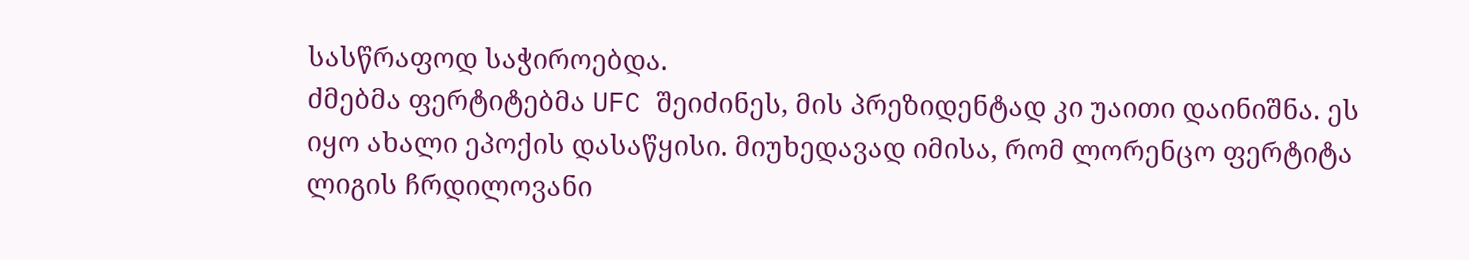სასწრაფოდ საჭიროებდა.
ძმებმა ფერტიტებმა UFC შეიძინეს, მის პრეზიდენტად კი უაითი დაინიშნა. ეს იყო ახალი ეპოქის დასაწყისი. მიუხედავად იმისა, რომ ლორენცო ფერტიტა ლიგის ჩრდილოვანი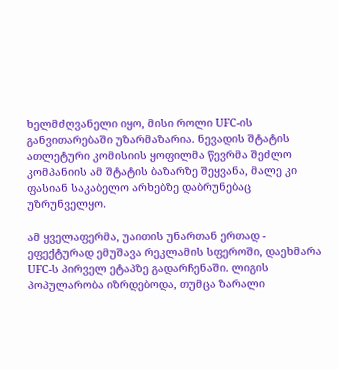ხელმძღვანელი იყო, მისი როლი UFC-ის განვითარებაში უზარმაზარია. ნევადის შტატის ათლეტური კომისიის ყოფილმა წევრმა შეძლო კომპანიის ამ შტატის ბაზარზე შეყვანა, მალე კი ფასიან საკაბელო არხებზე დაბრუნებაც უზრუნველყო.

ამ ყველაფერმა, უაითის უნართან ერთად - ეფექტურად ემუშავა რეკლამის სფეროში, დაეხმარა UFC-ს პირველ ეტაპზე გადარჩენაში. ლიგის პოპულარობა იზრდებოდა, თუმცა ზარალი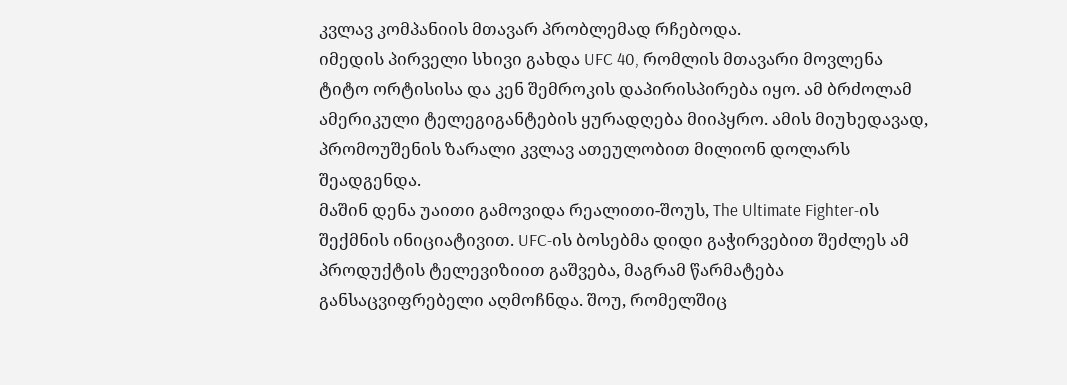კვლავ კომპანიის მთავარ პრობლემად რჩებოდა.
იმედის პირველი სხივი გახდა UFC 40, რომლის მთავარი მოვლენა ტიტო ორტისისა და კენ შემროკის დაპირისპირება იყო. ამ ბრძოლამ ამერიკული ტელეგიგანტების ყურადღება მიიპყრო. ამის მიუხედავად, პრომოუშენის ზარალი კვლავ ათეულობით მილიონ დოლარს შეადგენდა.
მაშინ დენა უაითი გამოვიდა რეალითი-შოუს, The Ultimate Fighter-ის შექმნის ინიციატივით. UFC-ის ბოსებმა დიდი გაჭირვებით შეძლეს ამ პროდუქტის ტელევიზიით გაშვება, მაგრამ წარმატება განსაცვიფრებელი აღმოჩნდა. შოუ, რომელშიც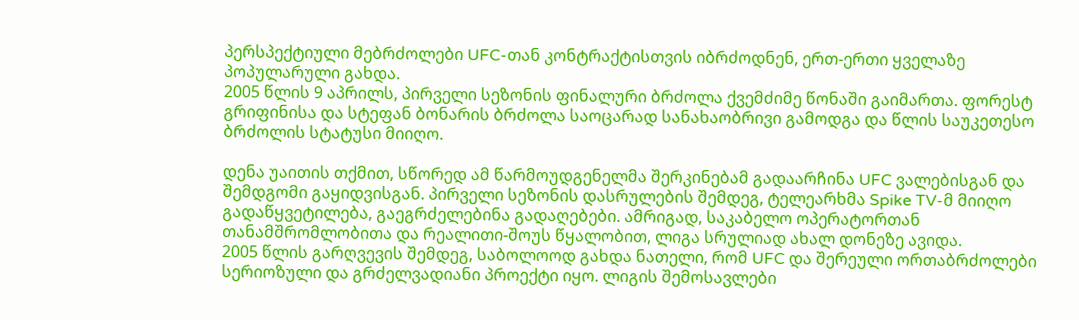პერსპექტიული მებრძოლები UFC-თან კონტრაქტისთვის იბრძოდნენ, ერთ-ერთი ყველაზე პოპულარული გახდა.
2005 წლის 9 აპრილს, პირველი სეზონის ფინალური ბრძოლა ქვემძიმე წონაში გაიმართა. ფორესტ გრიფინისა და სტეფან ბონარის ბრძოლა საოცარად სანახაობრივი გამოდგა და წლის საუკეთესო ბრძოლის სტატუსი მიიღო.

დენა უაითის თქმით, სწორედ ამ წარმოუდგენელმა შერკინებამ გადაარჩინა UFC ვალებისგან და შემდგომი გაყიდვისგან. პირველი სეზონის დასრულების შემდეგ, ტელეარხმა Spike TV-მ მიიღო გადაწყვეტილება, გაეგრძელებინა გადაღებები. ამრიგად, საკაბელო ოპერატორთან თანამშრომლობითა და რეალითი-შოუს წყალობით, ლიგა სრულიად ახალ დონეზე ავიდა.
2005 წლის გარღვევის შემდეგ, საბოლოოდ გახდა ნათელი, რომ UFC და შერეული ორთაბრძოლები სერიოზული და გრძელვადიანი პროექტი იყო. ლიგის შემოსავლები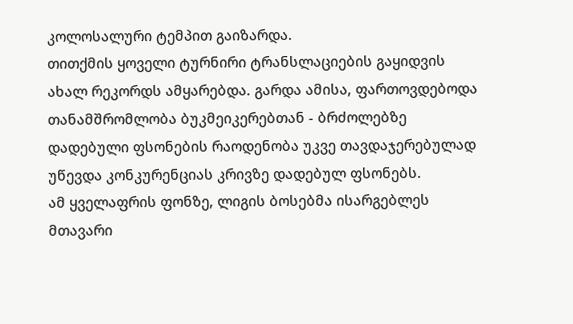კოლოსალური ტემპით გაიზარდა.
თითქმის ყოველი ტურნირი ტრანსლაციების გაყიდვის ახალ რეკორდს ამყარებდა. გარდა ამისა, ფართოვდებოდა თანამშრომლობა ბუკმეიკერებთან - ბრძოლებზე დადებული ფსონების რაოდენობა უკვე თავდაჯერებულად უწევდა კონკურენციას კრივზე დადებულ ფსონებს.
ამ ყველაფრის ფონზე, ლიგის ბოსებმა ისარგებლეს მთავარი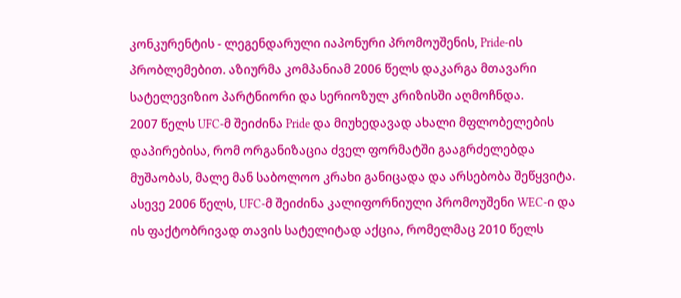კონკურენტის - ლეგენდარული იაპონური პრომოუშენის, Pride-ის პრობლემებით. აზიურმა კომპანიამ 2006 წელს დაკარგა მთავარი სატელევიზიო პარტნიორი და სერიოზულ კრიზისში აღმოჩნდა.
2007 წელს UFC-მ შეიძინა Pride და მიუხედავად ახალი მფლობელების დაპირებისა, რომ ორგანიზაცია ძველ ფორმატში გააგრძელებდა მუშაობას, მალე მან საბოლოო კრახი განიცადა და არსებობა შეწყვიტა.
ასევე 2006 წელს, UFC-მ შეიძინა კალიფორნიული პრომოუშენი WEC-ი და ის ფაქტობრივად თავის სატელიტად აქცია, რომელმაც 2010 წელს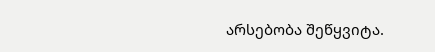არსებობა შეწყვიტა.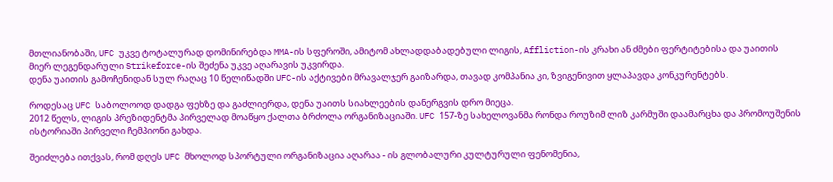მთლიანობაში, UFC უკვე ტოტალურად დომინირებდა MMA-ის სფეროში, ამიტომ ახლადდაბადებული ლიგის, Affliction-ის კრახი ან ძმები ფერტიტებისა და უაითის მიერ ლეგენდარული Strikeforce-ის შეძენა უკვე აღარავის უკვირდა.
დენა უაითის გამოჩენიდან სულ რაღაც 10 წელიწადში UFC-ის აქტივები მრავალჯერ გაიზარდა, თავად კომპანია კი, ზვიგენივით ყლაპავდა კონკურენტებს.

როდესაც UFC საბოლოოდ დადგა ფეხზე და გაძლიერდა, დენა უაითს სიახლეების დანერგვის დრო მიეცა.
2012 წელს, ლიგის პრეზიდენტმა პირველად მოაწყო ქალთა ბრძოლა ორგანიზაციაში. UFC 157-ზე სახელოვანმა რონდა როუზიმ ლიზ კარმუში დაამარცხა და პრომოუშენის ისტორიაში პირველი ჩემპიონი გახდა.

შეიძლება ითქვას, რომ დღეს UFC მხოლოდ სპორტული ორგანიზაცია აღარაა - ის გლობალური კულტურული ფენომენია,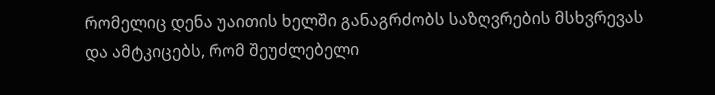რომელიც დენა უაითის ხელში განაგრძობს საზღვრების მსხვრევას და ამტკიცებს, რომ შეუძლებელი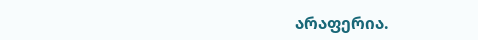არაფერია.